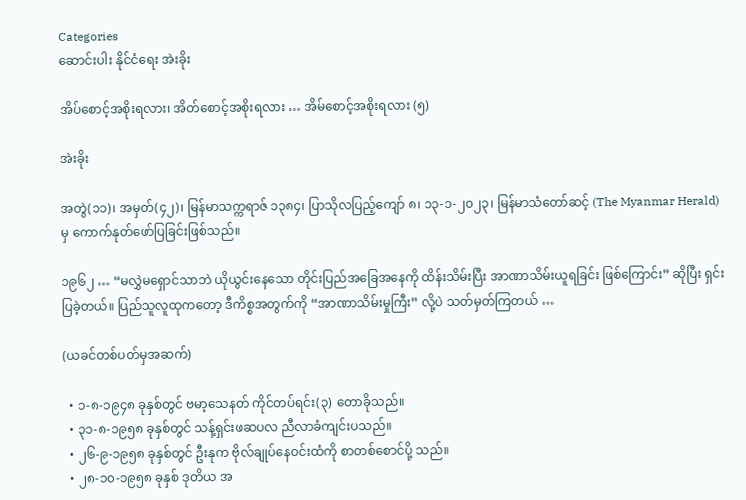Categories
ဆောင်းပါး နိုင်ငံရေး အဲးခိုး

အိပ်စောင့်အစိုးရလား၊ အိတ်စောင့်အစိုးရလား … အိမ်စောင့်အစိုးရလား (၅)

အဲးခိုး

အတွဲ(၁၁)၊ အမှတ်(၄၂)၊ မြန်မာသက္ကရာဇ် ၁၃၈၄၊ ပြာသိုလပြည့်ကျော် ၈၊ ၁၃-၁-၂၀၂၃၊ မြန်မာသံတော်ဆင့် (The Myanmar Herald) မှ ကောက်နုတ်ဖော်ပြခြင်းဖြစ်သည်။

၁၉၆၂ … “မလွှဲမရှောင်သာဘဲ ယိုယွင်းနေသော တိုင်းပြည်အခြေအနေကို ထိန်းသိမ်းပြီး အာဏာသိမ်းယူရခြင်း ဖြစ်ကြောင်း” ဆိုပြီး ရှင်းပြခဲ့တယ်။ ပြည်သူလူထုကတော့ ဒီကိစ္စအတွက်ကို “အာဏာသိမ်းမှုကြီး” လို့ပဲ သတ်မှတ်ကြတယ် …

(ယခင်တစ်ပတ်မှအဆက်)

  • ၁-၈-၁၉၄၈ ခုနှစ်တွင် ဗမာ့သေနတ် ကိုင်တပ်ရင်း(၃) တောခိုသည်။
  • ၃၁-၈-၁၉၅၈ ခုနှစ်တွင် သန့်ရှင်းဖဆပလ ညီလာခံကျင်းပသည်။
  • ၂၆-၉-၁၉၅၈ ခုနှစ်တွင် ဦးနုက ဗိုလ်ချုပ်နေဝင်းထံကို စာတစ်စောင်ပို့ သည်။
  • ၂၈-၁၀-၁၉၅၈ ခုနှစ် ဒုတိယ အ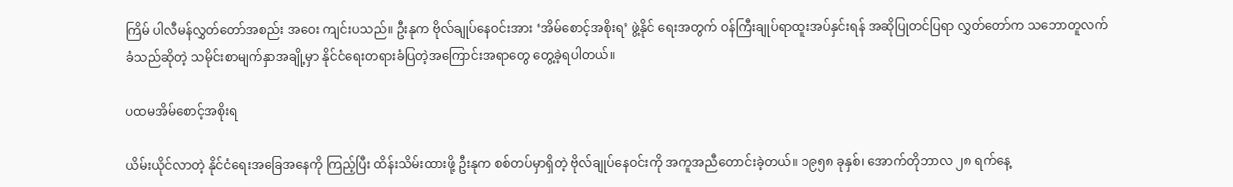ကြိမ် ပါလီမန်လွှတ်တော်အစည်း အဝေး ကျင်းပသည်။ ဦးနုက ဗိုလ်ချုပ်နေဝင်းအား ‘အိမ်စောင့်အစိုးရ’ ဖွဲ့နိုင် ရေးအတွက် ဝန်ကြီးချုပ်ရာထူးအပ်နှင်းရန် အဆိုပြုတင်ပြရာ လွှတ်တော်က သဘောတူလက်ခံသည်ဆိုတဲ့ သမိုင်းစာမျက်နှာအချို့မှာ နိုင်ငံရေးတရားခံပြတဲ့အကြောင်းအရာတွေ တွေ့ခဲ့ရပါတယ်။

ပထမအိမ်စောင့်အစိုးရ

ယိမ်းယိုင်လာတဲ့ နိုင်ငံရေးအခြေအနေကို ကြည့်ပြီး ထိန်းသိမ်းထားဖို့ ဦးနုက စစ်တပ်မှာရှိတဲ့ ဗိုလ်ချုပ်နေဝင်းကို အကူအညီတောင်းခဲ့တယ်။ ၁၉၅၈ ခုနှစ်၊ အောက်တိုဘာလ ၂၈ ရက်နေ့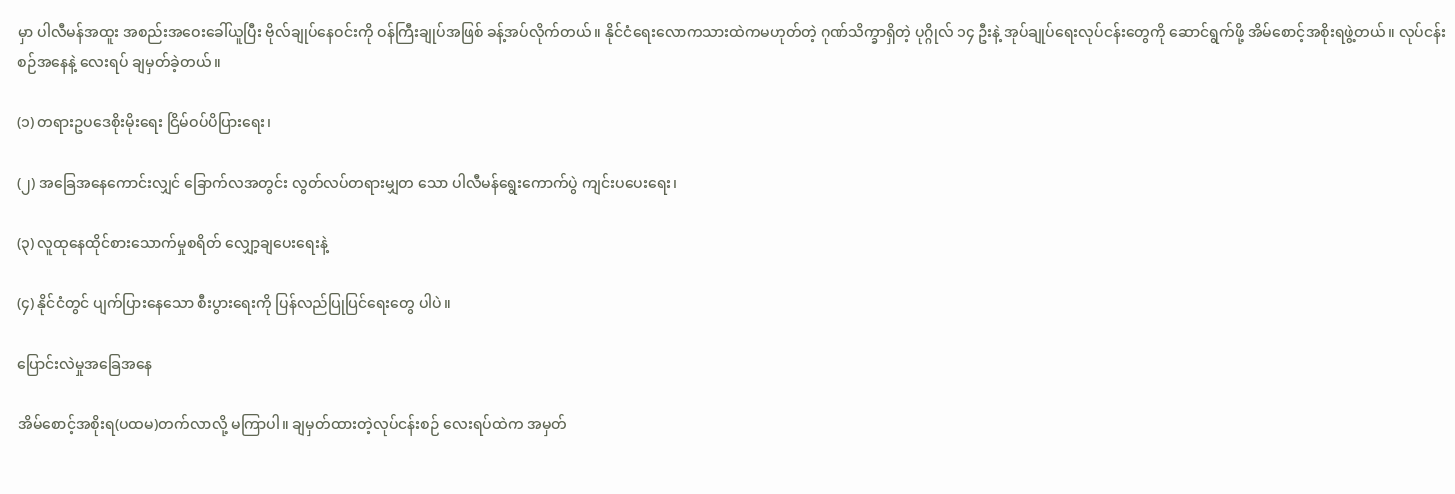မှာ ပါလီမန်အထူး အစည်းအဝေးခေါ်ယူပြီး ဗိုလ်ချုပ်နေဝင်းကို ဝန်ကြီးချုပ်အဖြစ် ခန့်အပ်လိုက်တယ်။ နိုင်ငံရေးလောကသားထဲကမဟုတ်တဲ့ ဂုဏ်သိက္ခာရှိတဲ့ ပုဂ္ဂိုလ် ၁၄ ဦးနဲ့ အုပ်ချုပ်ရေးလုပ်ငန်းတွေကို ဆောင်ရွက်ဖို့ အိမ်စောင့်အစိုးရဖွဲ့တယ်။ လုပ်ငန်းစဉ်အနေနဲ့ လေးရပ် ချမှတ်ခဲ့တယ်။

(၁) တရားဥပဒေစိုးမိုးရေး ငြိမ်ဝပ်ပိပြားရေး၊

(၂) အခြေအနေကောင်းလျှင် ခြောက်လအတွင်း လွတ်လပ်တရားမျှတ သော ပါလီမန်ရွေးကောက်ပွဲ ကျင်းပပေးရေး၊

(၃) လူထုနေထိုင်စားသောက်မှုစရိတ် လျှော့ချပေးရေးနဲ့

(၄) နိုင်ငံတွင် ပျက်ပြားနေသော စီးပွားရေးကို ပြန်လည်ပြုပြင်ရေးတွေ ပါပဲ။

ပြောင်းလဲမှုအခြေအနေ

အိမ်စောင့်အစိုးရ(ပထမ)တက်လာလို့ မကြာပါ။ ချမှတ်ထားတဲ့လုပ်ငန်းစဉ် လေးရပ်ထဲက အမှတ်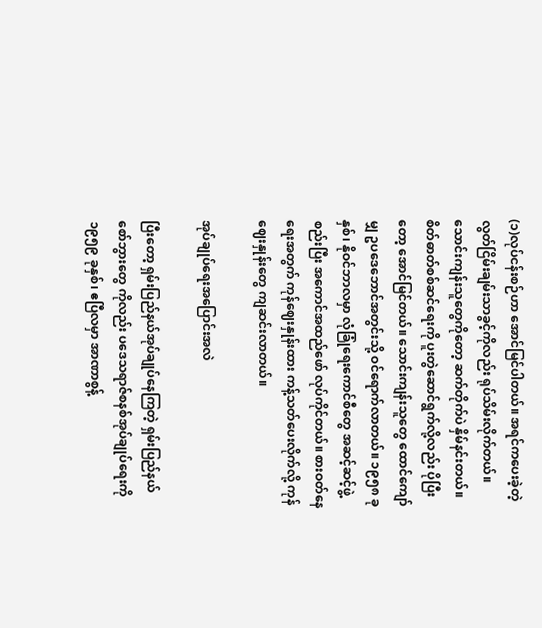(၁)လုပ်ငန်းစဉ်ဟာ အောင်မြင်ပါတယ်။ အရင်ကပေးခဲ့တဲ့ လွတ်ငြိမ်းချမ်းသာခွင့်ကိုလည်း ရုပ်သိမ်းလိုက်တယ်။ သောင်းကျန်းသူတွေကိုတော့ ဆက်တိုက်ပဲ နှိမ်နင်းတယ်။ စိတ်ဓာတ်စစ်ဆင်ရေးကို ပူးတွဲဆောင်ရွက်လို့လည်း ပိုပြီးတော့ အောင်မြင်တယ်။ သောင်းကျန်းသူတွေ ထောင်ကျော်မျှ ဥပဒေဘောင်အတွင်းသို့ ဝင်ရောက်လာတယ်။ ၁၉၅၈ ခုနှစ်၊ နိုဝင်ဘာလမှာ လုံခြုံရေးကောင်စီတွေ အဆင့်ဆင့်ဖွဲ့စည်းပြီး အကောင်အထည်ဖော် လုပ်ကိုင်တယ်။ စားဝတ်နေရေးအတွက် ကုန်ဈေးနှုန်းထား ကန့်သတ်ပေးလိုက်လို့ ကုန်ဈေးနှုန်းတွေ ကျဆင်းလာတယ်။

အုပ်ချုပ်ရေးအပြောင်းအလဲ

ပြီးတော့ ရှမ်းပြည်နယ်အုပ်ချုပ်နေကြတဲ့ ရှမ်းပြည်နယ် စော်ဘွားတွေ ကိုလည်း ပဒေသရာဇ်စနစ်အုပ်ချုပ်ရေးကို ၁၉၅၉ ခုနှစ်၊ ဧပြီလမှာ အာဏာစွန့်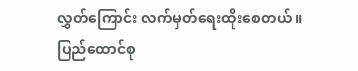လွှတ်ကြောင်း လက်မှတ်ရေးထိုးစေတယ်။ ပြည်ထောင်စု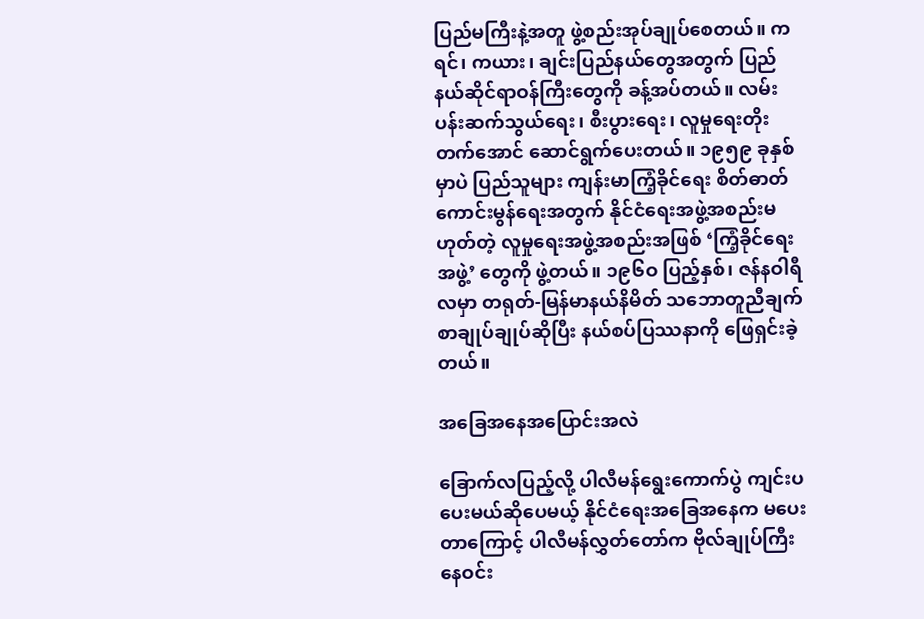ပြည်မကြီးနဲ့အတူ ဖွဲ့စည်းအုပ်ချုပ်စေတယ်။ ကရင်၊ ကယား၊ ချင်းပြည်နယ်တွေအတွက် ပြည်နယ်ဆိုင်ရာဝန်ကြီးတွေကို ခန့်အပ်တယ်။ လမ်းပန်းဆက်သွယ်ရေး၊ စီးပွားရေး၊ လူမှုရေးတိုးတက်အောင် ဆောင်ရွက်ပေးတယ်။ ၁၉၅၉ ခုနှစ်မှာပဲ ပြည်သူများ ကျန်းမာကြံ့ခိုင်ရေး စိတ်ဓာတ်ကောင်းမွန်ရေးအတွက် နိုင်ငံရေးအဖွဲ့အစည်းမဟုတ်တဲ့ လူမှုရေးအဖွဲ့အစည်းအဖြစ် ‘ကြံ့ခိုင်ရေးအဖွဲ့’ တွေကို ဖွဲ့တယ်။ ၁၉၆ဝ ပြည့်နှစ်၊ ဇန်နဝါရီလမှာ တရုတ်-မြန်မာနယ်နိမိတ် သဘောတူညီချက်စာချုပ်ချုပ်ဆိုပြီး နယ်စပ်ပြဿနာကို ဖြေရှင်းခဲ့တယ်။

အခြေအနေအပြောင်းအလဲ

ခြောက်လပြည့်လို့ ပါလီမန်ရွေးကောက်ပွဲ ကျင်းပပေးမယ်ဆိုပေမယ့် နိုင်ငံရေးအခြေအနေက မပေးတာကြောင့် ပါလီမန်လွှတ်တော်က ဗိုလ်ချုပ်ကြီးနေဝင်း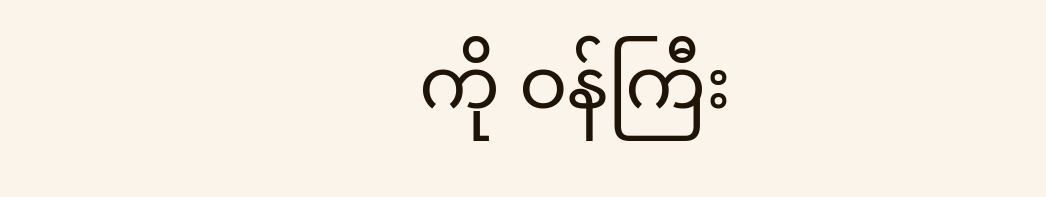ကို ဝန်ကြီး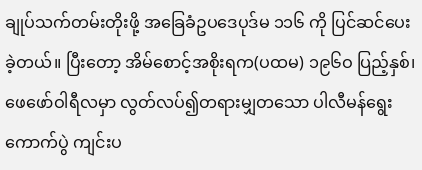ချုပ်သက်တမ်းတိုးဖို့ အခြေခံဥပဒေပုဒ်မ ၁၁၆ ကို ပြင်ဆင်ပေးခဲ့တယ်။ ပြီးတော့ အိမ်စောင့်အစိုးရက(ပထမ) ၁၉၆ဝ ပြည့်နှစ်၊ ဖေဖော်ဝါရီလမှာ လွတ်လပ်၍တရားမျှတသော ပါလီမန်ရွေးကောက်ပွဲ ကျင်းပ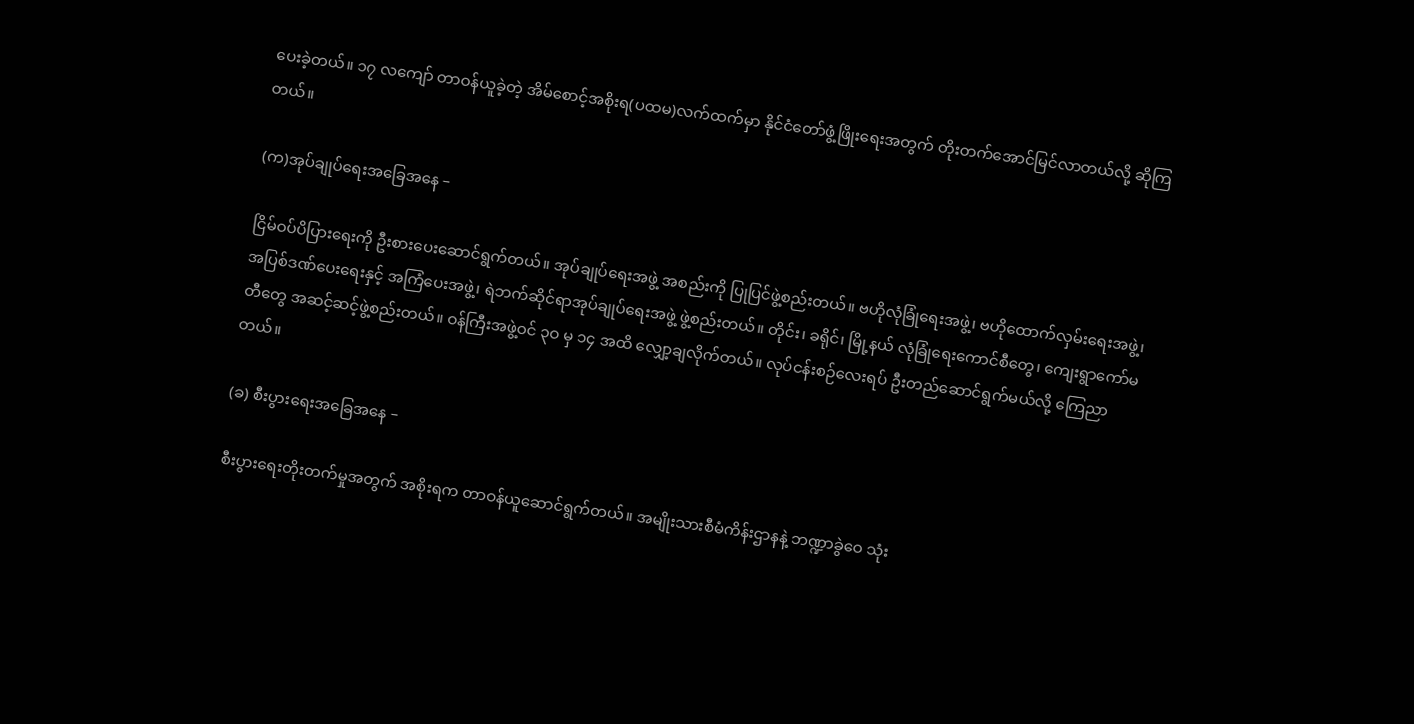ပေးခဲ့တယ်။ ၁၇ လကျော် တာဝန်ယူခဲ့တဲ့ အိမ်စောင့်အစိုးရ(ပထမ)လက်ထက်မှာ နိုင်ငံတော်ဖွံ့ဖြိုးရေးအတွက် တိုးတက်အောင်မြင်လာတယ်လို့ ဆိုကြတယ်။

(က)အုပ်ချုပ်ရေးအခြေအနေ –

ငြိမ်ဝပ်ပိပြားရေးကို ဦးစားပေးဆောင်ရွက်တယ်။ အုပ်ချုပ်ရေးအဖွဲ့ အစည်းကို ပြုပြင်ဖွဲ့စည်းတယ်။ ဗဟိုလုံခြုံရေးအဖွဲ့၊ ဗဟိုထောက်လှမ်းရေးအဖွဲ့၊ အပြစ်ဒဏ်ပေးရေးနှင့် အကြံပေးအဖွဲ့၊ ရဲဘက်ဆိုင်ရာအုပ်ချုပ်ရေးအဖွဲ့ ဖွဲ့စည်းတယ်။ တိုင်း၊ ခရိုင်၊ မြို့နယ် လုံခြုံရေးကောင်စီတွေ၊ ကျေးရွာကော်မတီတွေ အဆင့်ဆင့်ဖွဲ့စည်းတယ်။ ဝန်ကြီးအဖွဲ့ဝင် ၃ဝ မှ ၁၄ အထိ လျှော့ချလိုက်တယ်။ လုပ်ငန်းစဉ်လေးရပ် ဦးတည်ဆောင်ရွက်မယ်လို့ ကြေညာတယ်။

(ခ) စီးပွားရေးအခြေအနေ –

စီးပွားရေးတိုးတက်မှုအတွက် အစိုးရက တာဝန်ယူဆောင်ရွက်တယ်။ အမျိုးသားစီမံကိန်းဌာနနဲ့ ဘဏ္ဍာခွဲဝေ သုံး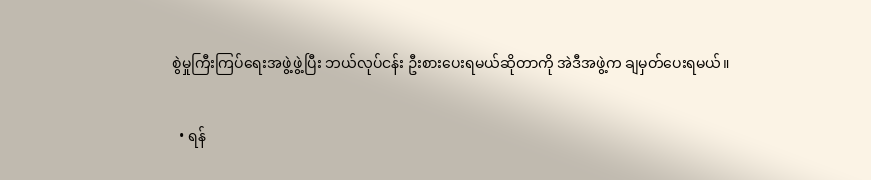စွဲမှုကြီးကြပ်ရေးအဖွဲ့ဖွဲ့ပြီး ဘယ်လုပ်ငန်း ဦးစားပေးရမယ်ဆိုတာကို အဲဒီအဖွဲ့က ချမှတ်ပေးရမယ်။

  • ရန်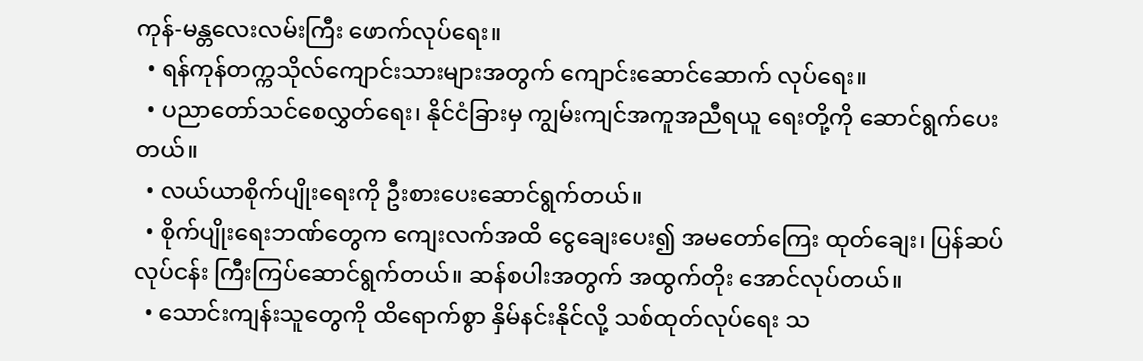ကုန်-မန္တလေးလမ်းကြီး ဖောက်လုပ်ရေး။
  • ရန်ကုန်တက္ကသိုလ်ကျောင်းသားများအတွက် ကျောင်းဆောင်ဆောက် လုပ်ရေး။
  • ပညာတော်သင်စေလွှတ်ရေး၊ နိုင်ငံခြားမှ ကျွမ်းကျင်အကူအညီရယူ ရေးတို့ကို ဆောင်ရွက်ပေးတယ်။
  • လယ်ယာစိုက်ပျိုးရေးကို ဦးစားပေးဆောင်ရွက်တယ်။
  • စိုက်ပျိုးရေးဘဏ်တွေက ကျေးလက်အထိ ငွေချေးပေး၍ အမတော်ကြေး ထုတ်ချေး၊ ပြန်ဆပ်လုပ်ငန်း ကြီးကြပ်ဆောင်ရွက်တယ်။ ဆန်စပါးအတွက် အထွက်တိုး အောင်လုပ်တယ်။
  • သောင်းကျန်းသူတွေကို ထိရောက်စွာ နှိမ်နင်းနိုင်လို့ သစ်ထုတ်လုပ်ရေး သ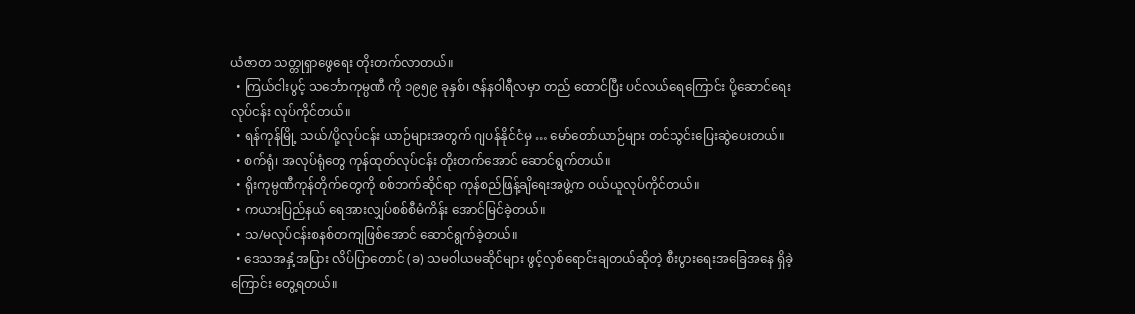ယံဇာတ သတ္တုရှာဖွေရေး တိုးတက်လာတယ်။
  • ကြယ်ငါးပွင့် သင်္ဘောကုမ္ပဏီ ကို ၁၉၅၉ ခုနှစ်၊ ဇန်နဝါရီလမှာ တည် ထောင်ပြီး ပင်လယ်ရေကြောင်း ပို့ဆောင်ရေးလုပ်ငန်း လုပ်ကိုင်တယ်။
  • ရန်ကုန်မြို့ သယ်/ပို့လုပ်ငန်း ယာဉ်များအတွက် ဂျပန်နိုင်ငံမှ … မော်တော်ယာဉ်များ တင်သွင်းပြေးဆွဲပေးတယ်။
  • စက်ရုံ၊ အလုပ်ရုံတွေ ကုန်ထုတ်လုပ်ငန်း တိုးတက်အောင် ဆောင်ရွက်တယ်။
  • ရိုးကုမ္ပဏီကုန်တိုက်တွေကို စစ်ဘက်ဆိုင်ရာ ကုန်စည်ဖြန့်ချိရေးအဖွဲ့က ဝယ်ယူလုပ်ကိုင်တယ်။
  • ကယားပြည်နယ် ရေအားလျှပ်စစ်စီမံကိန်း အောင်မြင်ခဲ့တယ်။
  • သ/မလုပ်ငန်းစနစ်တကျဖြစ်အောင် ဆောင်ရွက်ခဲ့တယ်။
  • ဒေသအနှံ့အပြား လိပ်ပြာတောင် (ခ) သမဝါယမဆိုင်များ ဖွင့်လှစ်ရောင်းချတယ်ဆိုတဲ့ စီးပွားရေးအခြေအနေ ရှိခဲ့ကြောင်း တွေ့ရတယ်။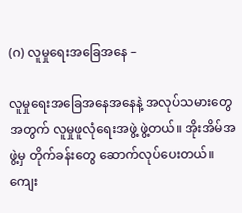(ဂ) လူမှုရေးအခြေအနေ –

လူမှုရေးအခြေအနေအနေနဲ့ အလုပ်သမားတွေအတွက် လူမှုဖူလုံရေးအဖွဲ့ ဖွဲ့တယ်။ အိုးအိမ်အဖွဲ့မှ တိုက်ခန်းတွေ ဆောက်လုပ်ပေးတယ်။ ကျေး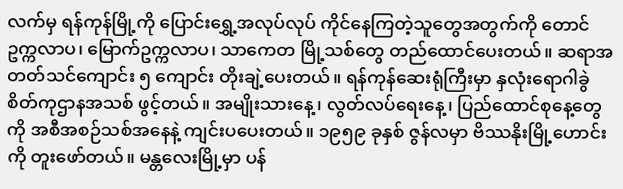လက်မှ ရန်ကုန်မြို့ကို ပြောင်းရွှေ့အလုပ်လုပ် ကိုင်နေကြတဲ့သူတွေအတွက်ကို တောင်ဥက္ကလာပ၊ မြောက်ဥက္ကလာပ၊ သာကေတ မြို့သစ်တွေ တည်ထောင်ပေးတယ်။ ဆရာအတတ်သင်ကျောင်း ၅ ကျောင်း တိုးချဲ့ပေးတယ်။ ရန်ကုန်ဆေးရုံကြီးမှာ နှလုံးရောဂါခွဲစိတ်ကုဌာနအသစ် ဖွင့်တယ်။ အမျိုးသားနေ့၊ လွတ်လပ်ရေးနေ့၊ ပြည်ထောင်စုနေ့တွေကို အစီအစဉ်သစ်အနေနဲ့ ကျင်းပပေးတယ်။ ၁၉၅၉ ခုနှစ် ဇွန်လမှာ ဗိဿနိုးမြို့ဟောင်းကို တူးဖော်တယ်။ မန္တလေးမြို့မှာ ပန်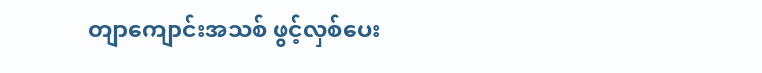တျာကျောင်းအသစ် ဖွင့်လှစ်ပေး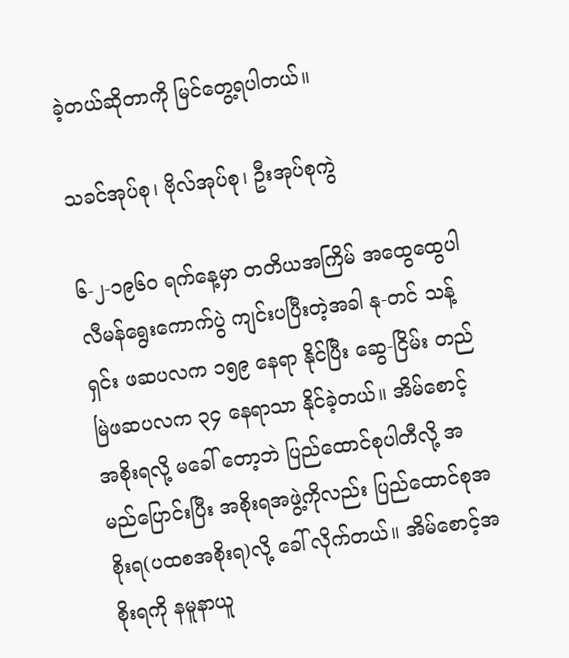ခဲ့တယ်ဆိုတာကို မြင်တွေ့ရပါတယ်။

သခင်အုပ်စု၊ ဗိုလ်အုပ်စု၊ ဦးအုပ်စုကွဲ

၆-၂-၁၉၆ဝ ရက်နေ့မှာ တတိယအကြိမ် အထွေထွေပါလီမန်ရွေးကောက်ပွဲ ကျင်းပပြီးတဲ့အခါ နု-တင် သန့်ရှင်း ဖဆပလက ၁၅၉ နေရာ နိုင်ပြီး ဆွေ-ငြိမ်း တည်မြဲဖဆပလက ၃၄ နေရာသာ နိုင်ခဲ့တယ်။ အိမ်စောင့်အစိုးရလို့ မခေါ် တော့ဘဲ ပြည်ထောင်စုပါတီလို့ အမည်ပြောင်းပြီး အစိုးရအဖွဲ့ကိုလည်း ပြည်ထောင်စုအစိုးရ(ပထစအစိုးရ)လို့ ခေါ် လိုက်တယ်။ အိမ်စောင့်အစိုးရကို နမူနာယူ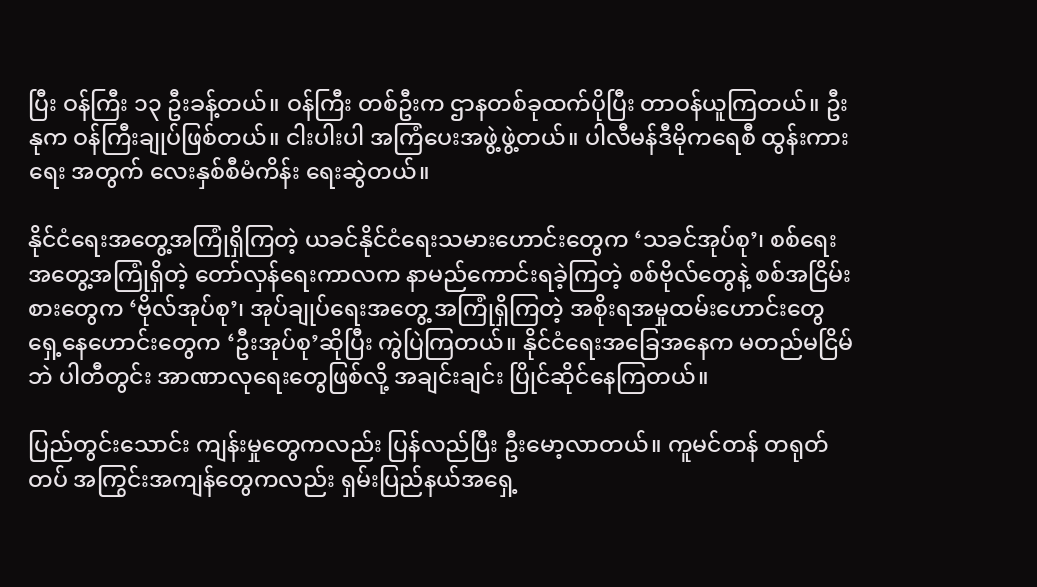ပြီး ဝန်ကြီး ၁၃ ဦးခန့်တယ်။ ဝန်ကြီး တစ်ဦးက ဌာနတစ်ခုထက်ပိုပြီး တာဝန်ယူကြတယ်။ ဦးနုက ဝန်ကြီးချုပ်ဖြစ်တယ်။ ငါးပါးပါ အကြံပေးအဖွဲ့ဖွဲ့တယ်။ ပါလီမန်ဒီမိုကရေစီ ထွန်းကားရေး အတွက် လေးနှစ်စီမံကိန်း ရေးဆွဲတယ်။

နိုင်ငံရေးအတွေ့အကြုံရှိကြတဲ့ ယခင်နိုင်ငံရေးသမားဟောင်းတွေက ‘သခင်အုပ်စု’၊ စစ်ရေးအတွေ့အကြုံရှိတဲ့ တော်လှန်ရေးကာလက နာမည်ကောင်းရခဲ့ကြတဲ့ စစ်ဗိုလ်တွေနဲ့ စစ်အငြိမ်းစားတွေက ‘ဗိုလ်အုပ်စု’၊ အုပ်ချုပ်ရေးအတွေ့ အကြုံရှိကြတဲ့ အစိုးရအမှုထမ်းဟောင်းတွေ ရှေ့နေဟောင်းတွေက ‘ဦးအုပ်စု’ဆိုပြီး ကွဲပြဲကြတယ်။ နိုင်ငံရေးအခြေအနေက မတည်မငြိမ်ဘဲ ပါတီတွင်း အာဏာလုရေးတွေဖြစ်လို့ အချင်းချင်း ပြိုင်ဆိုင်နေကြတယ်။

ပြည်တွင်းသောင်း ကျန်းမှုတွေကလည်း ပြန်လည်ပြီး ဦးမော့လာတယ်။ ကူမင်တန် တရုတ်တပ် အကြွင်းအကျန်တွေကလည်း ရှမ်းပြည်နယ်အရှေ့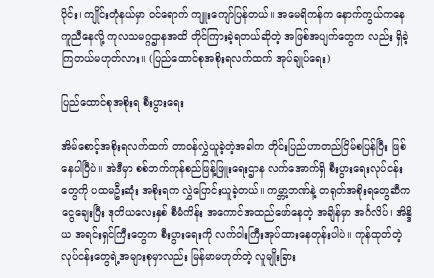ပိုင်း၊ ကျိုင်းတုံနယ်မှာ ဝင်ရောက် ကျူးကျော်ပြန်တယ်။ အမေရိကန်က နောက်ကွယ်ကနေ ကူညီနေလို့ ကုလသမဂ္ဂဌာနအထိ တိုင်ကြားခဲ့ရတယ်ဆိုတဲ့ အဖြစ်အပျက်တွေက လည်း ရှိခဲ့ကြတယ်မဟုတ်လား။ (ပြည်ထောင်စုအစိုးရလက်ထက် အုပ်ချုပ်ရေး)

ပြည်ထောင်စုအစိုးရ စီးပွားရေး

အိမ်စောင့်အစိုးရလက်ထက် တာဝန်လွှဲယူခဲ့တဲ့အခါက တိုင်းပြည်ဟာတည်ငြိမ်စပြန်ပြီး ဖြစ်နေပါပြီပဲ။ အဲဒီမှာ စစ်ဘက်ကုန်စည်ဖြန့်ဖြူးရေးဌာန လက်အောက်ရှိ စီးပွားရေးလုပ်ငန်းတွေကို ပထမဦးဆုံး အစိုးရက လွှဲပြောင်းယူခဲ့တယ်။ ကမ္ဘာ့ဘဏ်နဲ့ တရုတ်အစိုးရတွေဆီက ငွေချေးပြီး ဒုတိယလေးနှစ် စီမံကိန်း အကောင်အထည်ဖော်နေတဲ့ အချိန်မှာ အင်္ဂလိပ်၊ အိန္ဒိယ အရင်းရှင်ကြီးတွေက စီးပွားရေးကို လက်ဝါးကြီးအုပ်ထားနေတုန်းပါပဲ။ ကုန်ထုတ်တဲ့ လုပ်ငန်းတွေရဲ့အများစုမှာလည်း မြန်မာမဟုတ်တဲ့ လူမျိုးခြား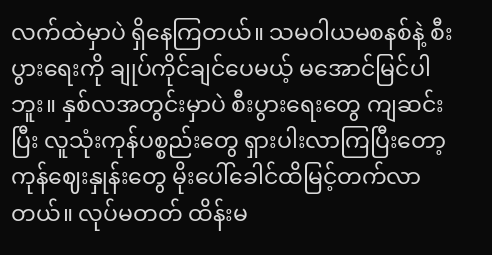လက်ထဲမှာပဲ ရှိနေကြတယ်။ သမဝါယမစနစ်နဲ့ စီးပွားရေးကို ချုပ်ကိုင်ချင်ပေမယ့် မအောင်မြင်ပါဘူး။ နှစ်လအတွင်းမှာပဲ စီးပွားရေးတွေ ကျဆင်းပြီး လူသုံးကုန်ပစ္စည်းတွေ ရှားပါးလာကြပြီးတော့ ကုန်ဈေးနှုန်းတွေ မိုးပေါ်ခေါင်ထိမြင့်တက်လာတယ်။ လုပ်မတတ် ထိန်းမ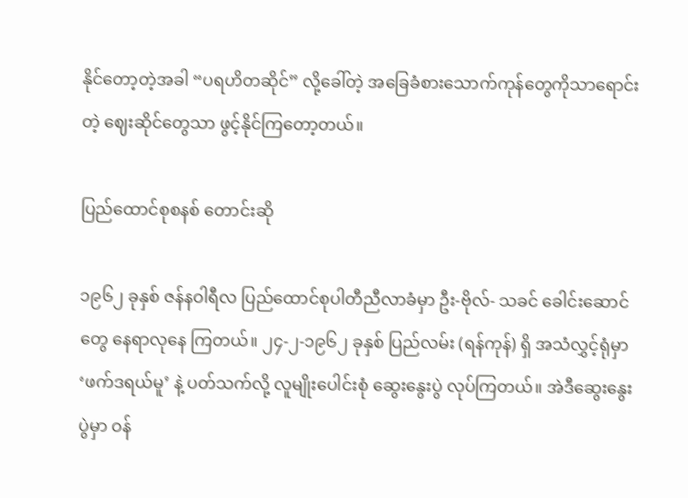နိုင်တော့တဲ့အခါ “ပရဟိတဆိုင်” လို့ခေါ်တဲ့ အခြေခံစားသောက်ကုန်တွေကိုသာရောင်းတဲ့ ဈေးဆိုင်တွေသာ ဖွင့်နိုင်ကြတော့တယ်။

ပြည်ထောင်စုစနစ် တောင်းဆို

၁၉၆၂ ခုနှစ် ဇန်နဝါရီလ ပြည်ထောင်စုပါတီညီလာခံမှာ ဦး-ဗိုလ်- သခင် ခေါင်းဆောင်တွေ နေရာလုနေ ကြတယ်။ ၂၄-၂-၁၉၆၂ ခုနှစ် ပြည်လမ်း (ရန်ကုန်) ရှိ အသံလွှင့်ရုံမှာ ‘ဖက်ဒရယ်မူ’ နဲ့ ပတ်သက်လို့ လူမျိုးပေါင်းစုံ ဆွေးနွေးပွဲ လုပ်ကြတယ်။ အဲဒီဆွေးနွေးပွဲမှာ ဝန်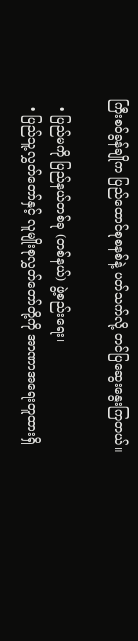ကြီးစဝ်ခွန်ချိုက ပြည်ထောင်စုစနစ်နဲ့ ပတ်သက်လို့ တင်ပြဆွေးနွေးကြတယ်။

  • ပြည်မကို ပြည်နယ်တစ်ခု (တစ်နယ်) ဖွဲ့စည်းရေး၊
  • ပြည်သူ့လွှတ်တော်နှင့် လူမျိုးစုလွှတ်တော်တို့ကို အာဏာအရေးတူထားရှိ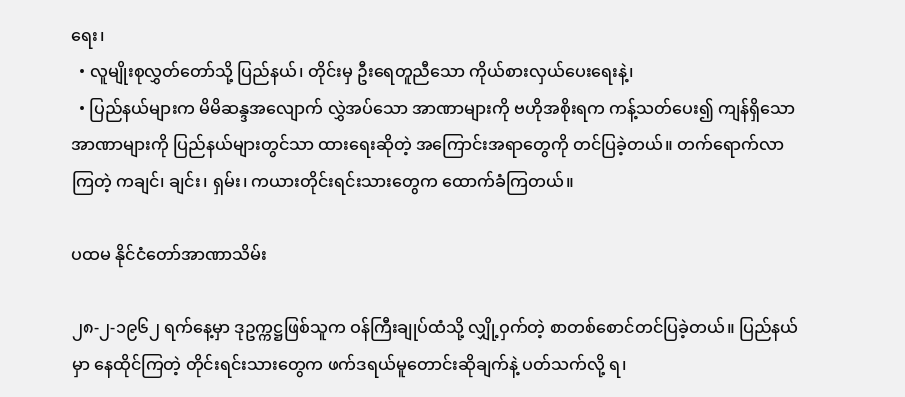ရေး၊
  • လူမျိုးစုလွှတ်တော်သို့ ပြည်နယ်၊ တိုင်းမှ ဦးရေတူညီသော ကိုယ်စားလှယ်ပေးရေးနဲ့၊
  • ပြည်နယ်များက မိမိဆန္ဒအလျောက် လွှဲအပ်သော အာဏာများကို ဗဟိုအစိုးရက ကန့်သတ်ပေး၍ ကျန်ရှိသောအာဏာများကို ပြည်နယ်များတွင်သာ ထားရေးဆိုတဲ့ အကြောင်းအရာတွေကို တင်ပြခဲ့တယ်။ တက်ရောက်လာကြတဲ့ ကချင်၊ ချင်း၊ ရှမ်း၊ ကယားတိုင်းရင်းသားတွေက ထောက်ခံကြတယ်။

ပထမ နိုင်ငံတော်အာဏာသိမ်း

၂၈-၂-၁၉၆၂ ရက်နေ့မှာ ဒုဥက္ကဋ္ဌဖြစ်သူက ဝန်ကြီးချုပ်ထံသို့ လျှို့ဝှက်တဲ့ စာတစ်စောင်တင်ပြခဲ့တယ်။ ပြည်နယ်မှာ နေထိုင်ကြတဲ့ တိုင်းရင်းသားတွေက ဖက်ဒရယ်မူတောင်းဆိုချက်နဲ့ ပတ်သက်လို့ ရ၊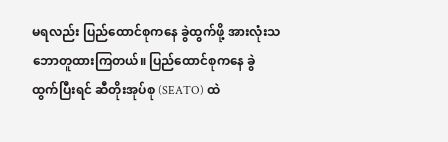မရလည်း ပြည်ထောင်စုကနေ ခွဲထွက်ဖို့ အားလုံးသဘောတူထားကြတယ်။ ပြည်ထောင်စုကနေ ခွဲထွက်ပြီးရင် ဆီတိုးအုပ်စု (SEATO) ထဲ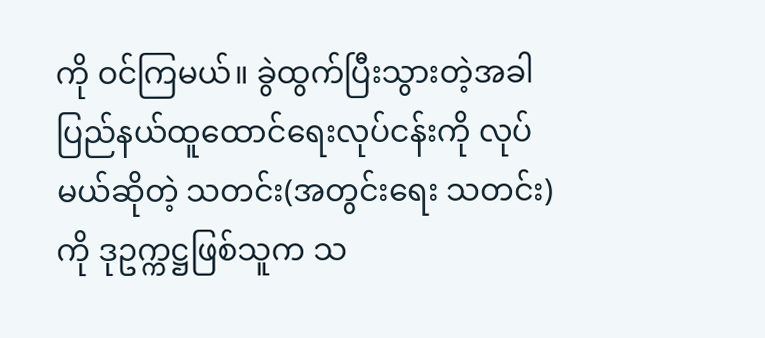ကို ဝင်ကြမယ်။ ခွဲထွက်ပြီးသွားတဲ့အခါ ပြည်နယ်ထူထောင်ရေးလုပ်ငန်းကို လုပ်မယ်ဆိုတဲ့ သတင်း(အတွင်းရေး သတင်း)ကို ဒုဥက္ကဋ္ဌဖြစ်သူက သ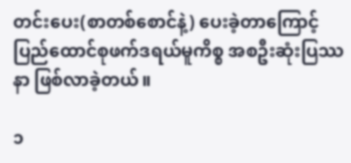တင်းပေး(စာတစ်စောင်နဲ့) ပေးခဲ့တာကြောင့် ပြည်ထောင်စုဖက်ဒရယ်မူကိစ္စ အစဦးဆုံးပြဿနာ ဖြစ်လာခဲ့တယ်။

၁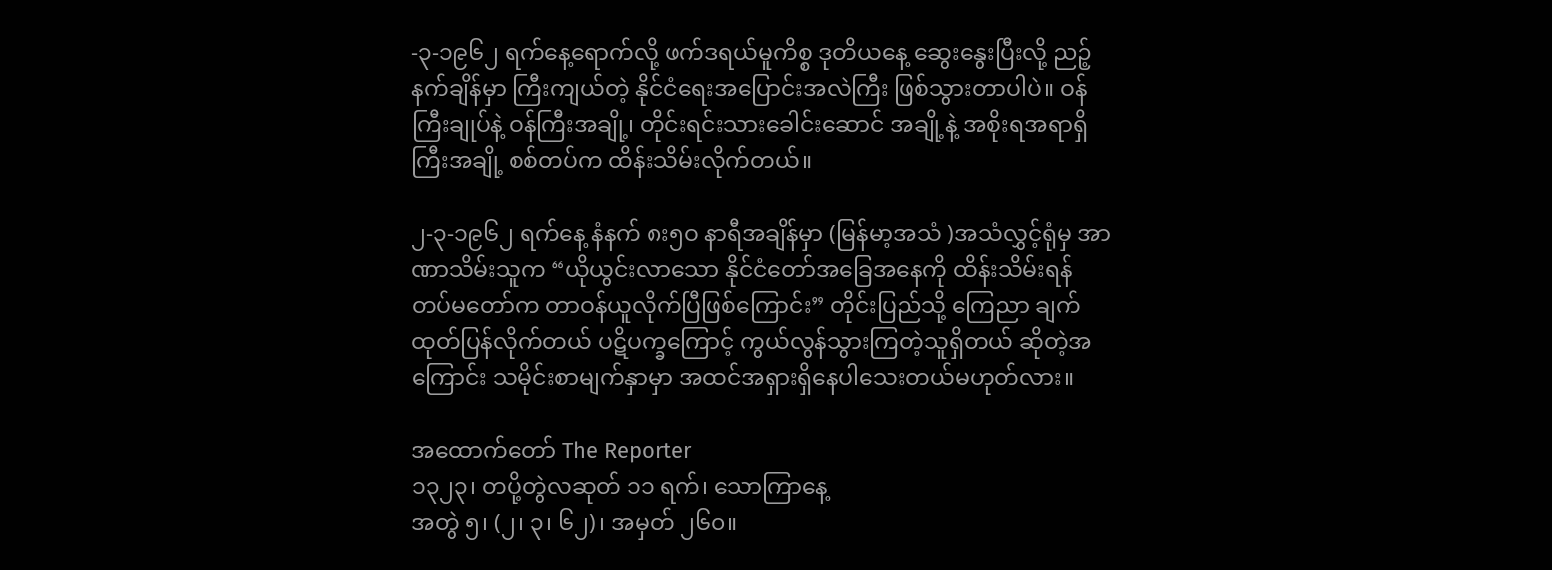-၃-၁၉၆၂ ရက်နေ့ရောက်လို့ ဖက်ဒရယ်မူကိစ္စ ဒုတိယနေ့ ဆွေးနွေးပြီးလို့ ညဉ့်နက်ချိန်မှာ ကြီးကျယ်တဲ့ နိုင်ငံရေးအပြောင်းအလဲကြီး ဖြစ်သွားတာပါပဲ။ ဝန်ကြီးချုပ်နဲ့ ဝန်ကြီးအချို့၊ တိုင်းရင်းသားခေါင်းဆောင် အချို့နဲ့ အစိုးရအရာရှိကြီးအချို့ စစ်တပ်က ထိန်းသိမ်းလိုက်တယ်။

၂-၃-၁၉၆၂ ရက်နေ့ နံနက် ၈း၅ဝ နာရီအချိန်မှာ (မြန်မာ့အသံ )အသံလွှင့်ရုံမှ အာဏာသိမ်းသူက “ယိုယွင်းလာသော နိုင်ငံတော်အခြေအနေကို ထိန်းသိမ်းရန် တပ်မတော်က တာဝန်ယူလိုက်ပြီဖြစ်ကြောင်း” တိုင်းပြည်သို့ ကြေညာ ချက် ထုတ်ပြန်လိုက်တယ် ပဋိပက္ခကြောင့် ကွယ်လွန်သွားကြတဲ့သူရှိတယ် ဆိုတဲ့အကြောင်း သမိုင်းစာမျက်နှာမှာ အထင်အရှားရှိနေပါသေးတယ်မဟုတ်လား။

အထောက်တော် The Reporter
၁၃၂၃၊ တပို့တွဲလဆုတ် ၁၁ ရက်၊ သောကြာနေ့
အတွဲ ၅၊ (၂၊ ၃၊ ၆၂)၊ အမှတ် ၂၆၀။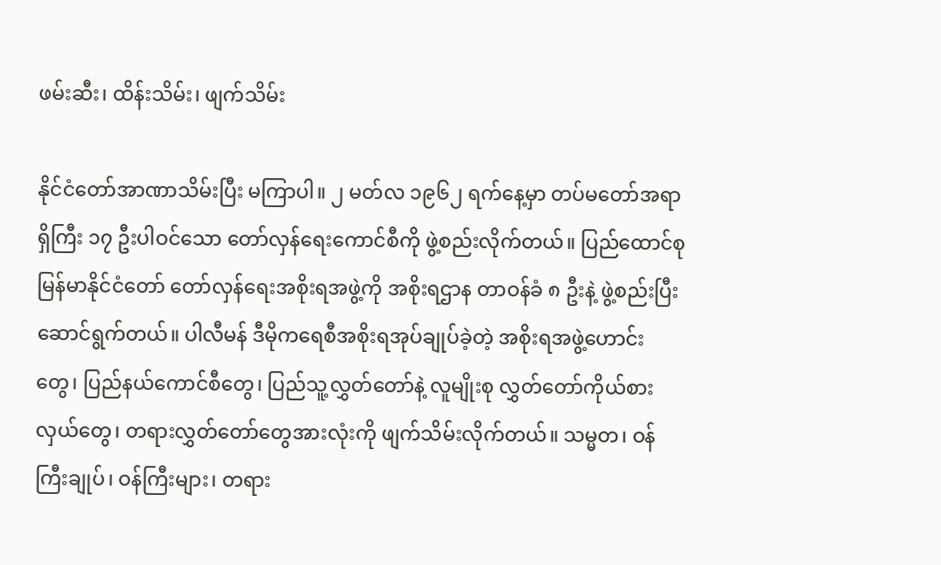ဖမ်းဆီး၊ ထိန်းသိမ်း၊ ဖျက်သိမ်း

နိုင်ငံတော်အာဏာသိမ်းပြီး မကြာပါ။ ၂ မတ်လ ၁၉၆၂ ရက်နေ့မှာ တပ်မတော်အရာရှိကြီး ၁၇ ဦးပါဝင်သော တော်လှန်ရေးကောင်စီကို ဖွဲ့စည်းလိုက်တယ်။ ပြည်ထောင်စုမြန်မာနိုင်ငံတော် တော်လှန်ရေးအစိုးရအဖွဲ့ကို အစိုးရဌာန တာဝန်ခံ ၈ ဦးနဲ့ ဖွဲ့စည်းပြီးဆောင်ရွက်တယ်။ ပါလီမန် ဒီမိုကရေစီအစိုးရအုပ်ချုပ်ခဲ့တဲ့ အစိုးရအဖွဲ့ဟောင်းတွေ၊ ပြည်နယ်ကောင်စီတွေ၊ ပြည်သူ့လွှတ်တော်နဲ့ လူမျိုးစု လွှတ်တော်ကိုယ်စားလှယ်တွေ၊ တရားလွှတ်တော်တွေအားလုံးကို ဖျက်သိမ်းလိုက်တယ်။ သမ္မတ၊ ဝန်ကြီးချုပ်၊ ဝန်ကြီးများ၊ တရား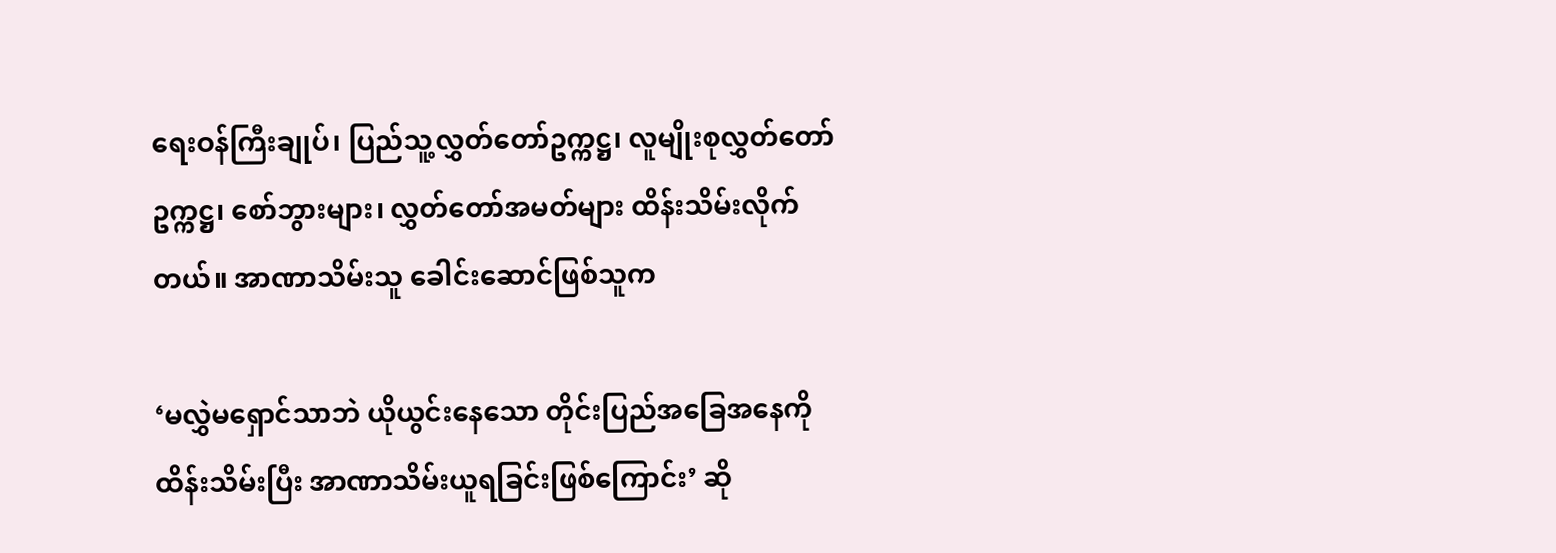ရေးဝန်ကြီးချုပ်၊ ပြည်သူ့လွှတ်တော်ဥက္ကဋ္ဌ၊ လူမျိုးစုလွှတ်တော်ဥက္ကဋ္ဌ၊ စော်ဘွားများ၊ လွှတ်တော်အမတ်များ ထိန်းသိမ်းလိုက်တယ်။ အာဏာသိမ်းသူ ခေါင်းဆောင်ဖြစ်သူက

‘မလွှဲမရှောင်သာဘဲ ယိုယွင်းနေသော တိုင်းပြည်အခြေအနေကို ထိန်းသိမ်းပြီး အာဏာသိမ်းယူရခြင်းဖြစ်ကြောင်း’ ဆို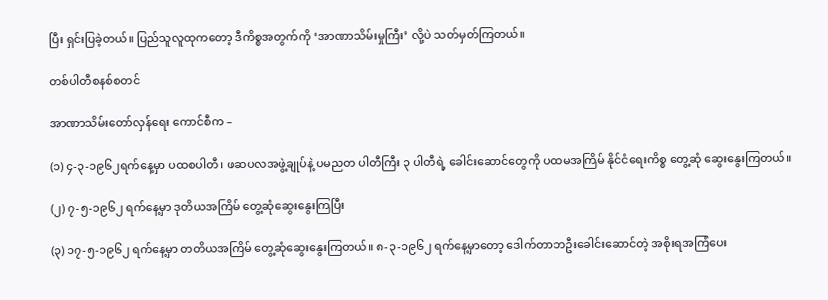ပြီး ရှင်းပြခဲ့တယ်။ ပြည်သူလူထုကတော့ ဒီကိစ္စအတွက်ကို ‘အာဏာသိမ်းမှုကြီး’ လို့ပဲ သတ်မှတ်ကြတယ်။

တစ်ပါတီစနစ်စတင်

အာဏာသိမ်းတော်လှန်ရေး ကောင်စီက –

(၁) ၄-၃-၁၉၆၂ရက်နေ့မှာ ပထစပါတီ၊ ဖဆပလအဖွဲ့ချုပ်နဲ့ ပမညတ ပါတီကြီး ၃ ပါတီရဲ့ ခေါင်းဆောင်တွေကို ပထမအကြိမ် နိုင်ငံရေးကိစ္စ တွေ့ဆုံ ဆွေးနွေးကြတယ်။

(၂) ၇-၅-၁၉၆၂ ရက်နေ့မှာ ဒုတိယအကြိမ် တွေ့ဆုံဆွေးနွေးကြပြီး

(၃) ၁၇-၅-၁၉၆၂ ရက်နေ့မှာ တတိယအကြိမ် တွေ့ဆုံဆွေးနွေးကြတယ်။ ၈-၃-၁၉၆၂ ရက်နေ့မှာတော့ ဒေါက်တာဘဦးခေါင်းဆောင်တဲ့ အစိုးရအကြံပေး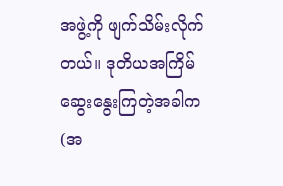အဖွဲ့ကို ဖျက်သိမ်းလိုက်တယ်။ ဒုတိယအကြိမ် ဆွေးနွေးကြတဲ့အခါက (အ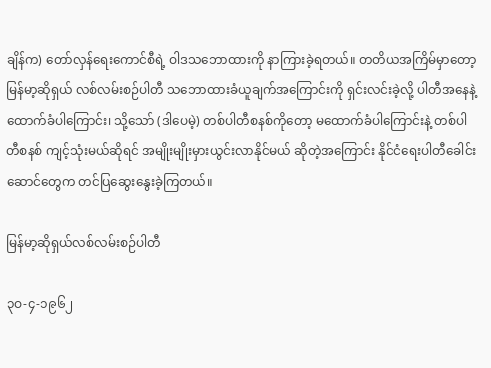ချိန်က) တော်လှန်ရေးကောင်စီရဲ့ ဝါဒသဘောထားကို နာကြားခဲ့ရတယ်။ တတိယအကြိမ်မှာတော့ မြန်မာ့ဆိုရှယ် လစ်လမ်းစဉ်ပါတီ သဘောထားခံယူချက်အကြောင်းကို ရှင်းလင်းခဲ့လို့ ပါတီအနေနဲ့ ထောက်ခံပါကြောင်း၊ သို့သော် (ဒါပေမဲ့) တစ်ပါတီစနစ်ကိုတော့ မထောက်ခံပါကြောင်းနဲ့ တစ်ပါတီစနစ် ကျင့်သုံးမယ်ဆိုရင် အမျိုးမျိုးမှားယွင်းလာနိုင်မယ် ဆိုတဲ့အကြောင်း နိုင်ငံရေးပါတီခေါင်းဆောင်တွေက တင်ပြဆွေးနွေးခဲ့ကြတယ်။

မြန်မာ့ဆိုရှယ်လစ်လမ်းစဉ်ပါတီ

၃ဝ-၄-၁၉၆၂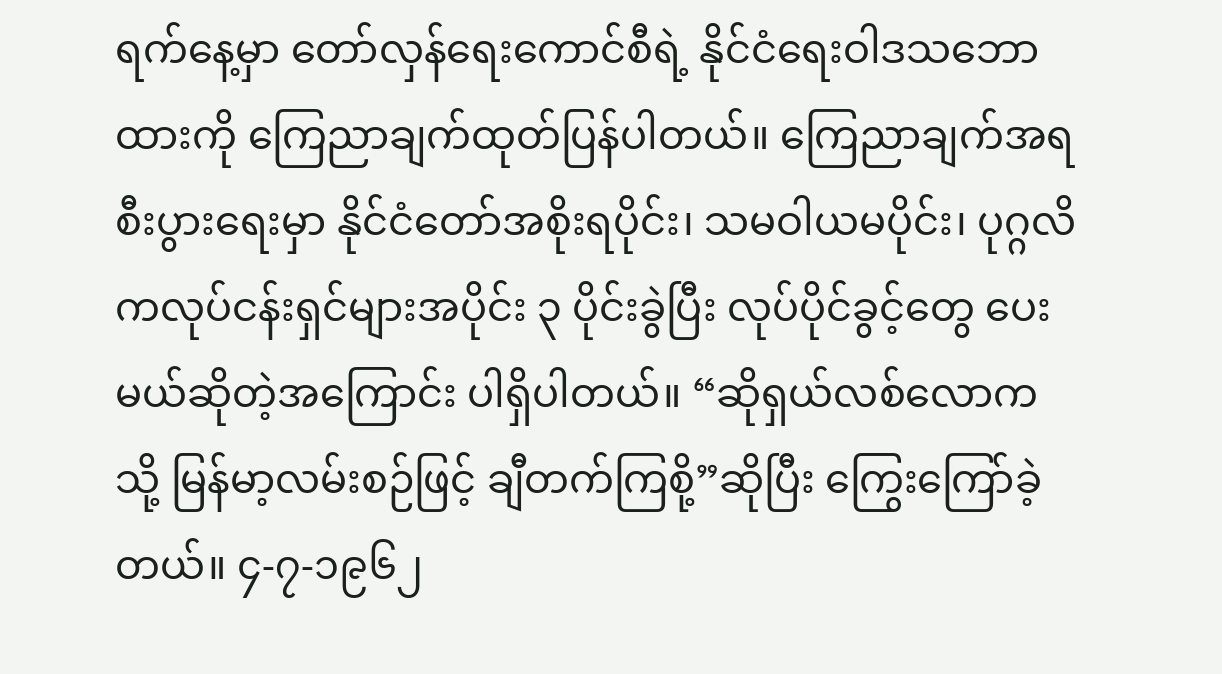ရက်နေ့မှာ တော်လှန်ရေးကောင်စီရဲ့ နိုင်ငံရေးဝါဒသဘောထားကို ကြေညာချက်ထုတ်ပြန်ပါတယ်။ ကြေညာချက်အရ စီးပွားရေးမှာ နိုင်ငံတော်အစိုးရပိုင်း၊ သမဝါယမပိုင်း၊ ပုဂ္ဂလိကလုပ်ငန်းရှင်များအပိုင်း ၃ ပိုင်းခွဲပြီး လုပ်ပိုင်ခွင့်တွေ ပေးမယ်ဆိုတဲ့အကြောင်း ပါရှိပါတယ်။ “ဆိုရှယ်လစ်လောကသို့ မြန်မာ့လမ်းစဉ်ဖြင့် ချီတက်ကြစို့”ဆိုပြီး ကြွေးကြော်ခဲ့တယ်။ ၄-၇-၁၉၆၂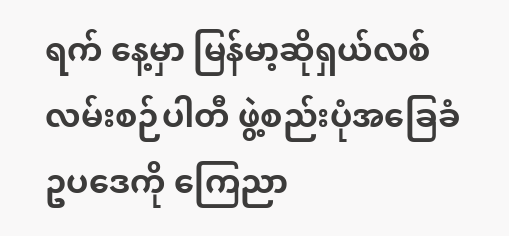ရက် နေ့မှာ မြန်မာ့ဆိုရှယ်လစ်လမ်းစဉ်ပါတီ ဖွဲ့စည်းပုံအခြေခံဥပဒေကို ကြေညာ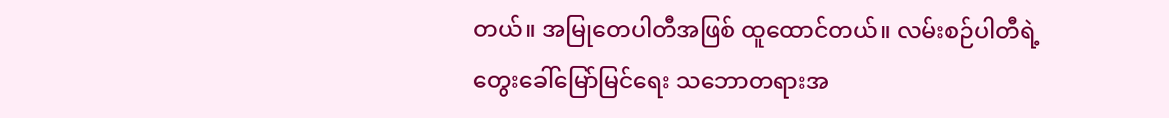တယ်။ အမြုတေပါတီအဖြစ် ထူထောင်တယ်။ လမ်းစဉ်ပါတီရဲ့ တွေးခေါ်မြော်မြင်ရေး သဘောတရားအ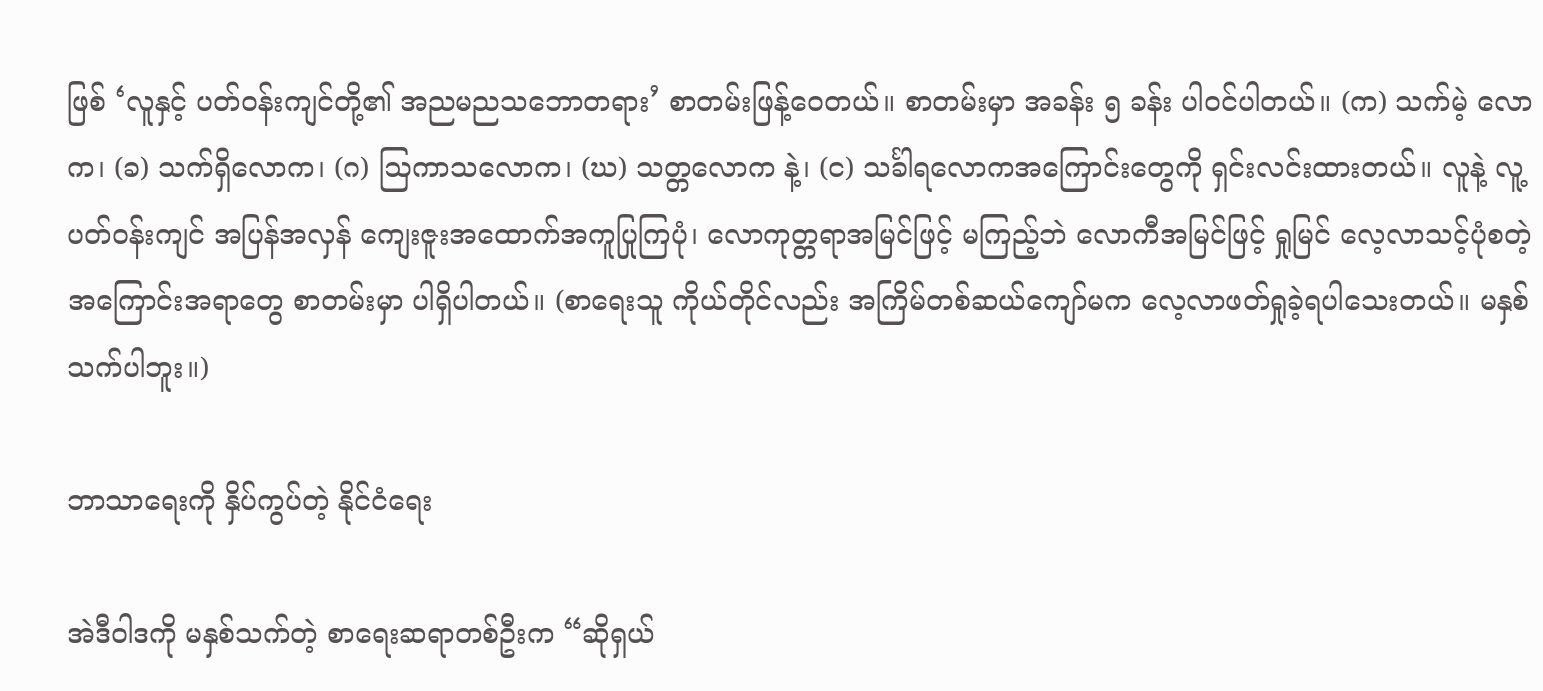ဖြစ် ‘လူနှင့် ပတ်ဝန်းကျင်တို့၏ အညမညသဘောတရား’ စာတမ်းဖြန့်ဝေတယ်။ စာတမ်းမှာ အခန်း ၅ ခန်း ပါဝင်ပါတယ်။ (က) သက်မဲ့ လောက၊ (ခ) သက်ရှိလောက၊ (ဂ) ဩကာသလောက၊ (ဃ) သတ္တလောက နဲ့၊ (င) သင်္ခါရလောကအကြောင်းတွေကို ရှင်းလင်းထားတယ်။ လူနဲ့ လူ့ပတ်ဝန်းကျင် အပြန်အလှန် ကျေးဇူးအထောက်အကူပြုကြပုံ၊ လောကုတ္တရာအမြင်ဖြင့် မကြည့်ဘဲ လောကီအမြင်ဖြင့် ရှုမြင် လေ့လာသင့်ပုံစတဲ့ အကြောင်းအရာတွေ စာတမ်းမှာ ပါရှိပါတယ်။ (စာရေးသူ ကိုယ်တိုင်လည်း အကြိမ်တစ်ဆယ်ကျော်မက လေ့လာဖတ်ရှုခဲ့ရပါသေးတယ်။ မနှစ်သက်ပါဘူး။)

ဘာသာရေးကို နှိပ်ကွပ်တဲ့ နိုင်ငံရေး

အဲဒီဝါဒကို မနှစ်သက်တဲ့ စာရေးဆရာတစ်ဦးက “ဆိုရှယ်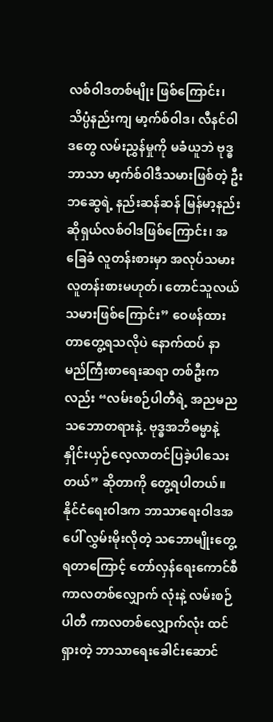လစ်ဝါဒတစ်မျိုး ဖြစ်ကြောင်း၊ သိပ္ပံနည်းကျ မာ့က်စ်ဝါဒ၊ လီနင်ဝါဒတွေ လမ်းညွှန်မှုကို မခံယူဘဲ ဗုဒ္ဓဘာသာ မာ့က်စ်ဝါဒီသမားဖြစ်တဲ့ ဦးဘဆွေရဲ့ နည်းဆန်ဆန် မြန်မာ့နည်း ဆိုရှယ်လစ်ဝါဒဖြစ်ကြောင်း၊ အခြေခံ လူတန်းစားမှာ အလုပ်သမား လူတန်းစားမဟုတ်၊ တောင်သူလယ်သမားဖြစ်ကြောင်း” ဝေဖန်ထားတာတွေ့ရသလိုပဲ နောက်ထပ် နာမည်ကြီးစာရေးဆရာ တစ်ဦးကလည်း “လမ်းစဉ်ပါတီရဲ့ အညမညသဘောတရားနဲ့. ဗုဒ္ဓအဘိဓမ္မာနဲ့ နှိုင်းယှဉ်လေ့လာတင်ပြခဲ့ပါသေးတယ်” ဆိုတာကို တွေ့ရပါတယ်။ နိုင်ငံရေးဝါဒက ဘာသာရေးဝါဒအပေါ် လွှမ်းမိုးလိုတဲ့ သဘောမျိုးတွေ့ရတာကြောင့် တော်လှန်ရေးကောင်စီ ကာလတစ်လျှောက် လုံးနဲ့ လမ်းစဉ်ပါတီ ကာလတစ်လျှောက်လုံး ထင်ရှားတဲ့ ဘာသာရေးခေါင်းဆောင်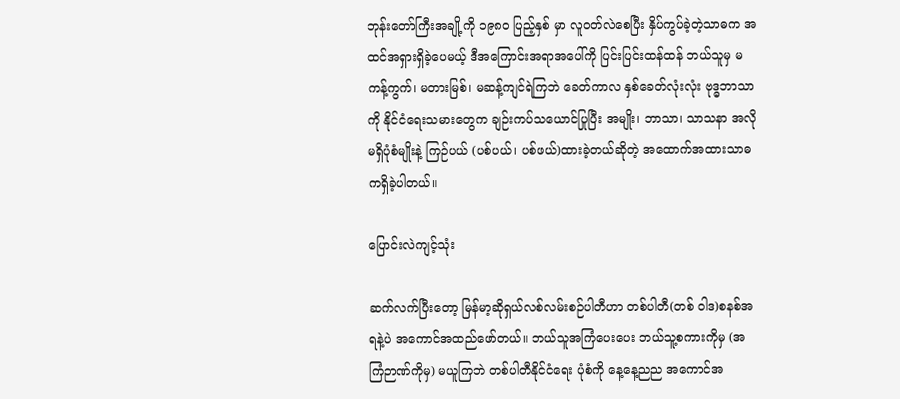ဘုန်းတော်ကြီးအချို့ကို ၁၉၈ဝ ပြည့်နှစ် မှာ လူဝတ်လဲစေပြီး နှိပ်ကွပ်ခဲ့တဲ့သာဓက အထင်အရှားရှိခဲ့ပေမယ့် ဒီအကြောင်းအရာအပေါ်ကို ပြင်းပြင်းထန်ထန် ဘယ်သူမှ မကန့်ကွက်၊ မတားမြစ်၊ မဆန့်ကျင်ရဲကြဘဲ ခေတ်ကာလ နှစ်ခေတ်လုံးလုံး ဗုဒ္ဓဘာသာကို နိုင်ငံရေးသမားတွေက ချဉ်းကပ်သယောင်ပြုပြီး အမျိုး၊ ဘာသာ၊ သာသနာ အလိုမရှိပုံစံမျိုးနဲ့ ကြဉ်ပယ် (ပစ်ပယ်၊ ပစ်ဖယ်)ထားခဲ့တယ်ဆိုတဲ့ အထောက်အထားသာဓကရှိခဲ့ပါတယ်။

ပြောင်းလဲကျင့်သုံး

ဆက်လက်ပြီးတော့ မြန်မာ့ဆိုရှယ်လစ်လမ်းစဉ်ပါတီဟာ တစ်ပါတီ(တစ် ဝါဒ)စနစ်အရနဲ့ပဲ အကောင်အထည်ဖော်တယ်။ ဘယ်သူအကြံပေးပေး ဘယ်သူ့စကားကိုမှ (အကြံဉာဏ်ကိုမှ) မယူကြဘဲ တစ်ပါတီနိုင်ငံရေး ပုံစံကို နေ့နေ့ညည အကောင်အ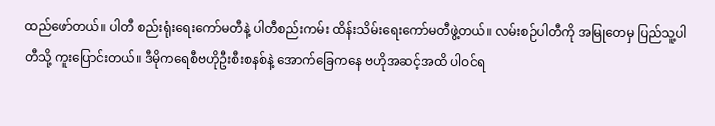ထည်ဖော်တယ်။ ပါတီ စည်းရုံးရေးကော်မတီနဲ့ ပါတီစည်းကမ်း ထိန်းသိမ်းရေးကော်မတီဖွဲ့တယ်။ လမ်းစဉ်ပါတီကို အမြုတေမှ ပြည်သူ့ပါတီသို့ ကူးပြောင်းတယ်။ ဒီမိုကရေစီဗဟိုဦးစီးစနစ်နဲ့ အောက်ခြေကနေ ဗဟိုအဆင့်အထိ ပါဝင်ရ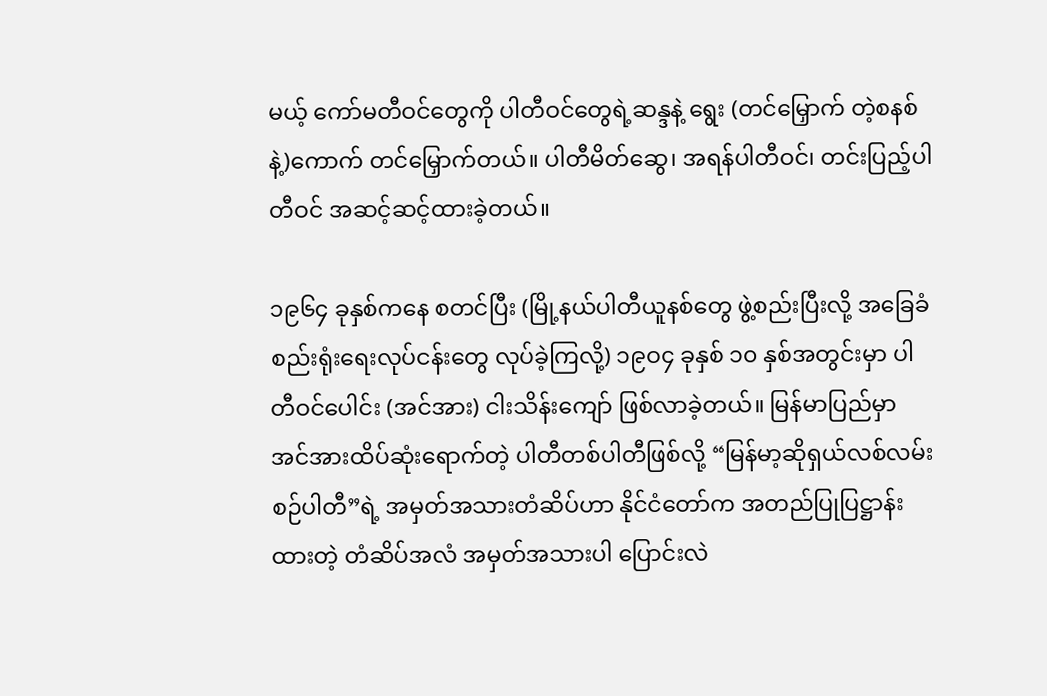မယ့် ကော်မတီဝင်တွေကို ပါတီဝင်တွေရဲ့ဆန္ဒနဲ့ ရွေး (တင်မြှောက် တဲ့စနစ်နဲ့)ကောက် တင်မြှောက်တယ်။ ပါတီမိတ်ဆွေ၊ အရန်ပါတီဝင်၊ တင်းပြည့်ပါတီဝင် အဆင့်ဆင့်ထားခဲ့တယ်။

၁၉၆၄ ခုနှစ်ကနေ စတင်ပြီး (မြို့နယ်ပါတီယူနစ်တွေ ဖွဲ့စည်းပြီးလို့ အခြေခံစည်းရုံးရေးလုပ်ငန်းတွေ လုပ်ခဲ့ကြလို့) ၁၉ဝ၄ ခုနှစ် ၁၀ နှစ်အတွင်းမှာ ပါတီဝင်ပေါင်း (အင်အား) ငါးသိန်းကျော် ဖြစ်လာခဲ့တယ်။ မြန်မာပြည်မှာ အင်အားထိပ်ဆုံးရောက်တဲ့ ပါတီတစ်ပါတီဖြစ်လို့ “မြန်မာ့ဆိုရှယ်လစ်လမ်းစဉ်ပါတီ”ရဲ့ အမှတ်အသားတံဆိပ်ဟာ နိုင်ငံတော်က အတည်ပြုပြဋ္ဌာန်းထားတဲ့ တံဆိပ်အလံ အမှတ်အသားပါ ပြောင်းလဲ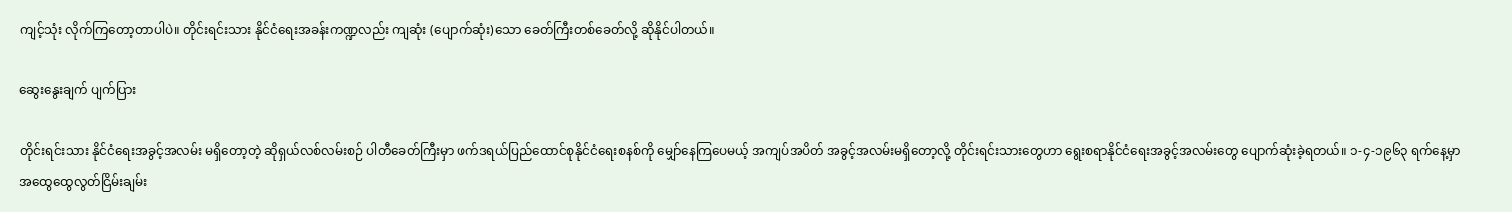ကျင့်သုံး လိုက်ကြတော့တာပါပဲ။ တိုင်းရင်းသား နိုင်ငံရေးအခန်းကဏ္ဍလည်း ကျဆုံး (ပျောက်ဆုံး)သော ခေတ်ကြီးတစ်ခေတ်လို့ ဆိုနိုင်ပါတယ်။

ဆွေးနွေးချက် ပျက်ပြား

တိုင်းရင်းသား နိုင်ငံရေးအခွင့်အလမ်း မရှိတော့တဲ့ ဆိုရှယ်လစ်လမ်းစဉ် ပါတီခေတ်ကြီးမှာ ဖက်ဒရယ်ပြည်ထောင်စုနိုင်ငံရေးစနစ်ကို မျှော်နေကြပေမယ့် အကျပ်အပိတ် အခွင့်အလမ်းမရှိတော့လို့ တိုင်းရင်းသားတွေဟာ ရွေးစရာနိုင်ငံရေးအခွင့်အလမ်းတွေ ပျောက်ဆုံးခဲ့ရတယ်။ ၁-၄-၁၉၆၃ ရက်နေ့မှာ အထွေထွေလွတ်ငြိမ်းချမ်း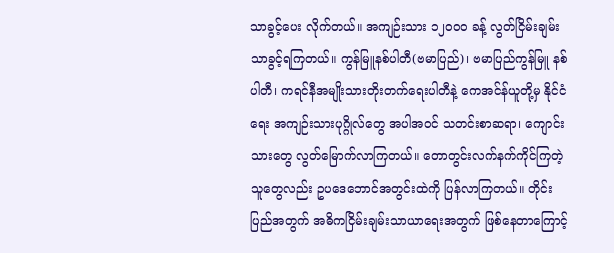သာခွင့်ပေး လိုက်တယ်။ အကျဉ်းသား ၁၂ဝဝဝ ခန့် လွတ်ငြိမ်းချမ်းသာခွင့်ရကြတယ်။ ကွန်မြူနစ်ပါတီ(ဗမာပြည်)၊ ဗမာပြည်ကွန်မြူ နစ်ပါတီ၊ ကရင်နီအမျိုးသားတိုးတက်ရေးပါတီနဲ့ ကေအင်န်ယူတို့မှ နိုင်ငံရေး အကျဉ်းသားပုဂ္ဂိုလ်တွေ အပါအဝင် သတင်းစာဆရာ၊ ကျောင်းသားတွေ လွတ်မြောက်လာကြတယ်။ တောတွင်းလက်နက်ကိုင်ကြတဲ့သူတွေလည်း ဥပဒေဘောင်အတွင်းထဲကို ပြန်လာကြတယ်။ တိုင်းပြည်အတွက် အဓိကငြိမ်းချမ်းသာယာရေးအတွက် ဖြစ်နေတာကြောင့်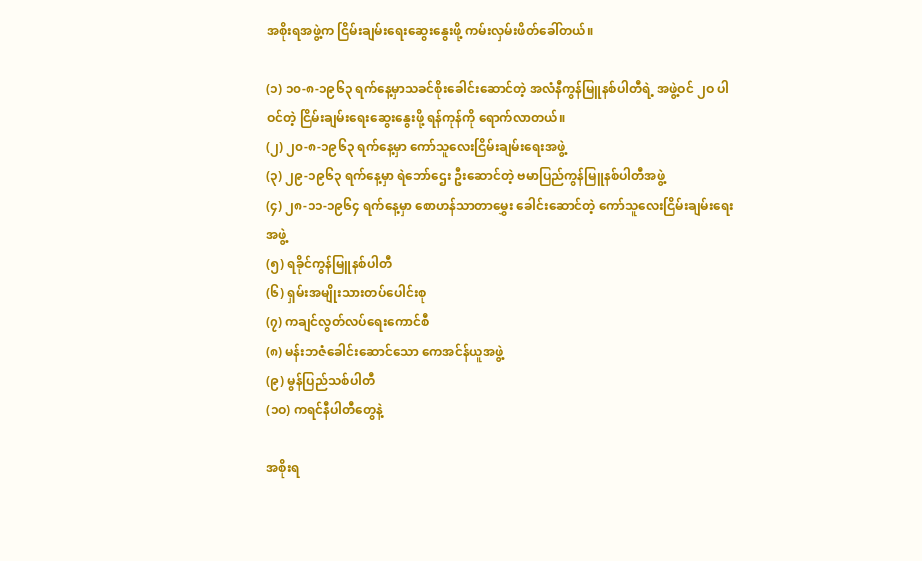အစိုးရအဖွဲ့က ငြိမ်းချမ်းရေးဆွေးနွေးဖို့ ကမ်းလှမ်းဖိတ်ခေါ်တယ်။

(၁) ၁၀-၈-၁၉၆၃ ရက်နေ့မှာသခင်စိုးခေါင်းဆောင်တဲ့ အလံနီကွန်မြူနစ်ပါတီရဲ့ အဖွဲ့ဝင် ၂ဝ ပါဝင်တဲ့ ငြိမ်းချမ်းရေးဆွေးနွေးဖို့ ရန်ကုန်ကို ရောက်လာတယ်။
(၂) ၂၀-၈-၁၉၆၃ ရက်နေ့မှာ ကော်သူလေးငြိမ်းချမ်းရေးအဖွဲ့
(၃) ၂၉-၁၉၆၃ ရက်နေ့မှာ ရဲဘော်ဌေး ဦးဆောင်တဲ့ ဗမာပြည်ကွန်မြူနစ်ပါတီအဖွဲ့
(၄) ၂၈-၁၁-၁၉၆၄ ရက်နေ့မှာ စောဟန်သာတာမွှေး ခေါင်းဆောင်တဲ့ ကော်သူလေးငြိမ်းချမ်းရေးအဖွဲ့
(၅) ရခိုင်ကွန်မြူနစ်ပါတီ
(၆) ရှမ်းအမျိုးသားတပ်ပေါင်းစု
(၇) ကချင်လွတ်လပ်ရေးကောင်စီ
(၈) မန်းဘဇံခေါင်းဆောင်သော ကေအင်န်ယူအဖွဲ့
(၉) မွန်ပြည်သစ်ပါတီ
(၁ဝ) ကရင်နီပါတီတွေနဲ့

အစိုးရ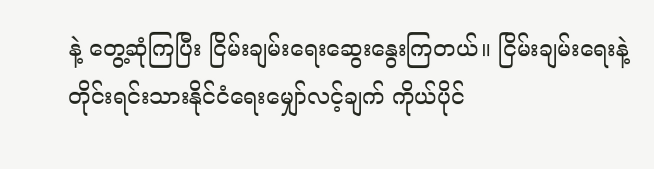နဲ့ တွေ့ဆုံကြပြီး ငြိမ်းချမ်းရေးဆွေးနွေးကြတယ်။ ငြိမ်းချမ်းရေးနဲ့ တိုင်းရင်းသားနိုင်ငံရေးမျှော်လင့်ချက် ကိုယ်ပိုင်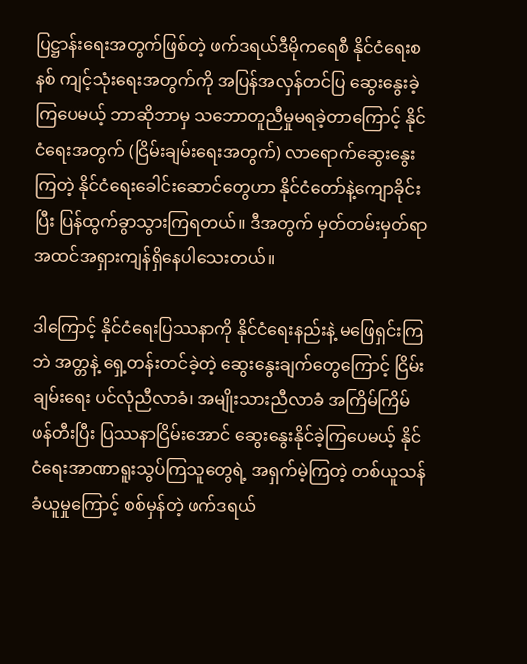ပြဋ္ဌာန်းရေးအတွက်ဖြစ်တဲ့ ဖက်ဒရယ်ဒီမိုကရေစီ နိုင်ငံရေးစနစ် ကျင့်သုံးရေးအတွက်ကို အပြန်အလှန်တင်ပြ ဆွေးနွေးခဲ့ကြပေမယ့် ဘာဆိုဘာမှ သဘောတူညီမှုမရခဲ့တာကြောင့် နိုင်ငံရေးအတွက် (ငြိမ်းချမ်းရေးအတွက်) လာရောက်ဆွေးနွေးကြတဲ့ နိုင်ငံရေးခေါင်းဆောင်တွေဟာ နိုင်ငံတော်နဲ့ကျောခိုင်းပြီး ပြန်ထွက်ခွာသွားကြရတယ်။ ဒီအတွက် မှတ်တမ်းမှတ်ရာ အထင်အရှားကျန်ရှိနေပါသေးတယ်။

ဒါကြောင့် နိုင်ငံရေးပြဿနာကို နိုင်ငံရေးနည်းနဲ့ မဖြေရှင်းကြဘဲ အတ္တနဲ့ ရှေ့တန်းတင်ခဲ့တဲ့ ဆွေးနွေးချက်တွေကြောင့် ငြိမ်းချမ်းရေး ပင်လုံညီလာခံ၊ အမျိုးသားညီလာခံ အကြိမ်ကြိမ်ဖန်တီးပြီး ပြဿနာငြိမ်းအောင် ဆွေးနွေးနိုင်ခဲ့ကြပေမယ့် နိုင်ငံရေးအာဏာရူးသွပ်ကြသူတွေရဲ့ အရှက်မဲ့ကြတဲ့ တစ်ယူသန်ခံယူမှုကြောင့် စစ်မှန်တဲ့ ဖက်ဒရယ်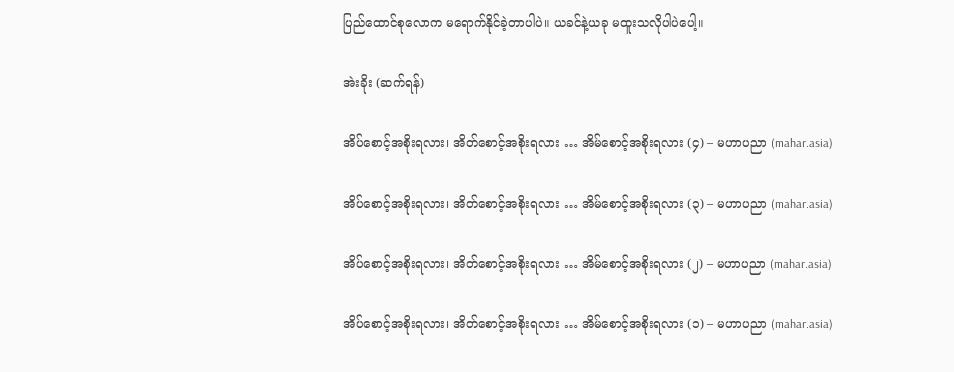ပြည်ထောင်စုလောက မရောက်နိုင်ခဲ့တာပါပဲ။ ယခင်နဲ့ယခု မထူးသလိုပါပဲပေါ့။

အဲးခိုး (ဆက်ရန်)

အိပ်စောင့်အစိုးရလား၊ အိတ်စောင့်အစိုးရလား … အိမ်စောင့်အစိုးရလား (၄) – မဟာပညာ (mahar.asia)

အိပ်စောင့်အစိုးရလား၊ အိတ်စောင့်အစိုးရလား … အိမ်စောင့်အစိုးရလား (၃) – မဟာပညာ (mahar.asia)

အိပ်စောင့်အစိုးရလား၊ အိတ်စောင့်အစိုးရလား … အိမ်စောင့်အစိုးရလား (၂) – မဟာပညာ (mahar.asia)

အိပ်စောင့်အစိုးရလား၊ အိတ်စောင့်အစိုးရလား … အိမ်စောင့်အစိုးရလား (၁) – မဟာပညာ (mahar.asia)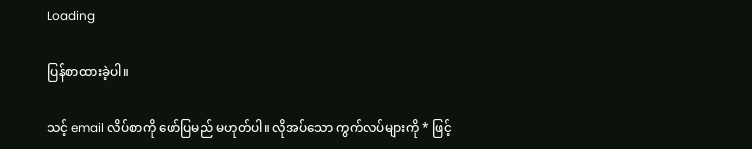Loading

ပြန်စာထားခဲ့ပါ။

သင့် email လိပ်စာကို ဖော်ပြမည် မဟုတ်ပါ။ လိုအပ်သော ကွက်လပ်များကို * ဖြင့်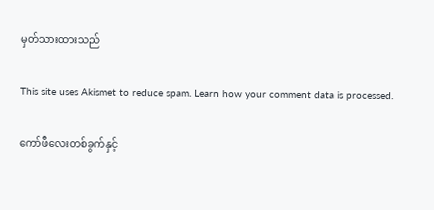မှတ်သားထားသည်

This site uses Akismet to reduce spam. Learn how your comment data is processed.

ကော်ဖီလေးတစ်ခွက်နှင့်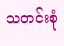သတင်းစုံ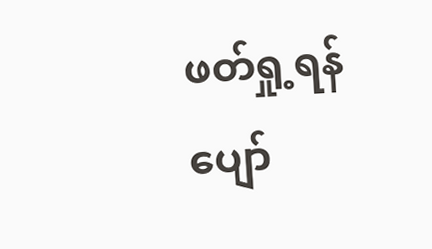ဖတ်ရှု့ရန်
ပျော်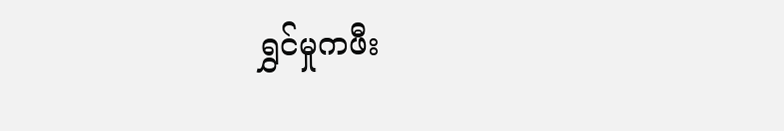ရွှင်မှုကဖီး